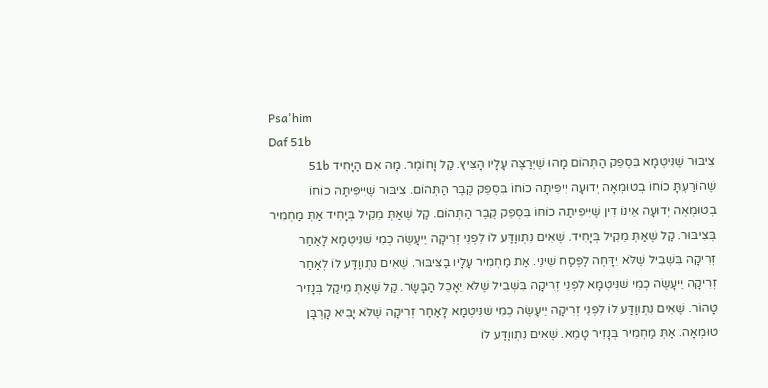Psa'him
Daf 51b
צִיבּוּר שֶׁנִּיטְמָא בִּסְפֵק הַתְּהוֹם מָהוּ שֶׁיְּרַצֶּה עָלָיו הָצִּיץ. קַל וָחוֹמֶר. מָה אִם הַיָּחִיד 51b שֶׁהוֹרַעְתָּ כוֹחוֹ בְטוּמְאָה יְדוּעָה יִיפִּיתָה כוֹחוֹ בִּסְפֵק קֶבֶר הַתְּהוֹם. צִיבּוּר שֶׁיִּיפִּיתַה כוֹחוֹ בְטוּמְאְה יְדוּעָה אֵינוֹ דִין שֶׁיִּיפִּיתַה כוֹחוֹ בִּסְפֵק קֶבֶר הַתְּהוֹם. קַל שֶׁאַתְּ מֵקִיל בְּיָחִיד אַתְּ מַחְמִיר בְּצִיבּוּר. קַל שֶׁאַתְּ מֵקִיל בְּיָחִיד. שֶׁאִים נִתְווַדַּע לוֹ לִפְנֵי זְרִיקָה יֵיעָשֶׂה כְמִי שׁנִּיטְמָא לָאַחַר זְרִיקָה בִּשְׁבִיל שֶׁלֹּא יִדָּחֶה לַפֶּסַח שֵׁינֵי. אַת מַחְמִיר עָלָיו בַצִּיבּוּר. שֶׁאִים נִתְווַדַּע לוֹ לְאַחַר זְרִיקָה יֵיעָשֶׂה כְמִי שׁנִּיטְמָא לִפְנֵי זְרִיקָה בִּשְׁבִיל שֶׁלֹּא יֵאָכֵל הַבָּשָׂר. קַל שֶׁאַתְּ מֵיקַל בְּנָזִיר טָהוֹר. שֶׁאִים נִתְווַדַּע לוֹ לִפְנֵי זְרִיקָה יֵיעָשֶׂה כְמִי שׁנִּיטְמָא לָאַחַר זְרִיקָה שֶׁלֹּא יָבִיא קָרְבָּן טוּמְאָה. אַתְּ מַחְמִיר בְּנָזִיר טָמֵא. שֶׁאִים נִתְווַדַּע לוֹ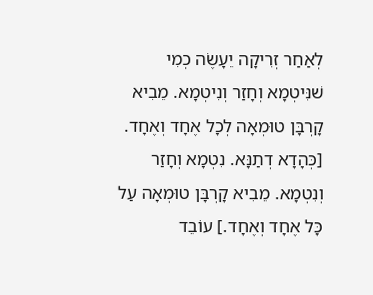לְאַחַר זְרִיקָה יֵעָשֶׂה כְמִי שׁנִּיטְמָא וְחָזַר וְנִיטְמָא. מֵבִיא קָרְבָּן טוּמְאָה לְכָל אֶחָד וְאֶחָד. [כְּהָדָא דְתַנָּא. נִטְמָא וְחָזַר וְנִטְמָא. מֵבִיא קָרְבָּן טוּמְאָה עַל כָּל אֶחָד וְאֶחָד.] עוֹבֵד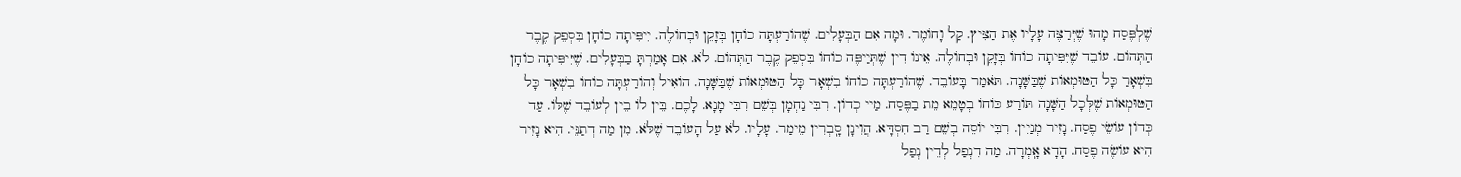שֶׁלְפֶּסַח מָהוּ שֶׁיְּרַצֶּה עָלָיו אֶת הַצִּיץ. קַל וָחוֹמֶר. וּמָה אִם הַבְּעָלִים. שֶׁהוֹרַעְתָּה כוֹחָן בְּזָקֵן וּבְחוֹלֶה. יִיפִּיתָה כוֹחָן בִּסְפֵק קֶבֶר הַתְּהוֹם. עוֹבֵד שֶׁיִּפִּיתָה כוֹחוֹ בְּזָקֵן וּבְחוֹלֶה. אֵינוֹ דִין שֶׁתְּיַיפֶּה כוֹחוֹ בִּסְפֵק קֶבֶר הַתְּהוֹם. לֹא. אִם אָמַרְתָּ בַבְּעָלִים. שֶׁיִּיפִּיתָה כוֹחָן בִּשְׁאָרַ כָּל הַטּוּמְאוֹת שֶׁבַּשָּׁנָה. תֹּאמַר בָּעוֹבֵד. שֶׁהוֹרַעְתָּה כוֹחוֹ בִשְׁאָר כָּל הַטּוּמְאוֹת שֶׁבַּשָּׁנָה. הוֹאִיל וְהוֹרַעְתָּה כוֹחוֹ בִשְׁאָר כָּל הַטּוּמְאוֹת שֶׁלְּכָל הַשָּׁנָה תּוֹרַע כּוֹחוֹ בְטָמֵא מֵת בַפֶּסַח. מַיי כְדוֹן. רִבִּי נַחְמָן בְּשֵׁם רִבִּי מָנָא. לָכֶם. בֵּין לוֹ בֵין לְעוֹבֵד שֶׁלּוֹ. עַד כְּדוֹן עוֹשֵׂי פֶסַח. נָזִיר מְנַיִין. רִבִּי יוֹסֵה בְשֵׁם רַב חִסְדָּא. הֲוִינָן סָֽבְרִין מֵימַר. עָלָיו. לֹא עַל הָעוֹבֵד שֶׁלֹּא. מִן מַה דְתַנֵּי. הִיא נָזִיר הִיא עוֹשֶׂה פֶסַח. הָדָא אָֽמְרָה. מַה דִנְפַל לְדֵין נְפַל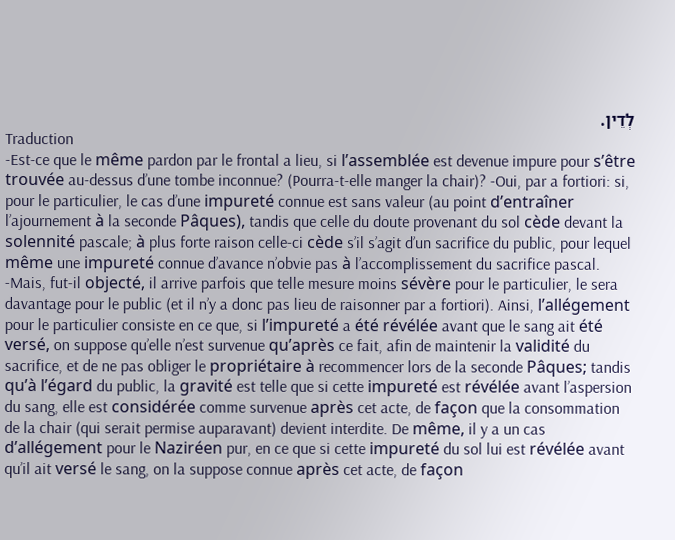לְדֵין.
Traduction
-Est-ce que le même pardon par le frontal a lieu, si l’assemblée est devenue impure pour s’être trouvée au-dessus d’une tombe inconnue? (Pourra-t-elle manger la chair)? -Oui, par a fortiori: si, pour le particulier, le cas d’une impureté connue est sans valeur (au point d’entraîner l’ajournement à la seconde Pâques), tandis que celle du doute provenant du sol cède devant la solennité pascale; à plus forte raison celle-ci cède s’il s’agit d’un sacrifice du public, pour lequel même une impureté connue d’avance n’obvie pas à l’accomplissement du sacrifice pascal. -Mais, fut-il objecté, il arrive parfois que telle mesure moins sévère pour le particulier, le sera davantage pour le public (et il n’y a donc pas lieu de raisonner par a fortiori). Ainsi, l’allégement pour le particulier consiste en ce que, si l’impureté a été révélée avant que le sang ait été versé, on suppose qu’elle n’est survenue qu’après ce fait, afin de maintenir la validité du sacrifice, et de ne pas obliger le propriétaire à recommencer lors de la seconde Pâques; tandis qu’à l’égard du public, la gravité est telle que si cette impureté est révélée avant l’aspersion du sang, elle est considérée comme survenue après cet acte, de façon que la consommation de la chair (qui serait permise auparavant) devient interdite. De même, il y a un cas d’allégement pour le Naziréen pur, en ce que si cette impureté du sol lui est révélée avant qu’il ait versé le sang, on la suppose connue après cet acte, de façon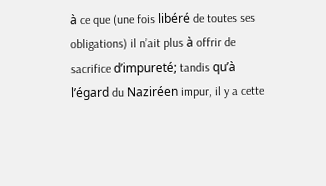à ce que (une fois libéré de toutes ses obligations) il n’ait plus à offrir de sacrifice d’impureté; tandis qu’à l’égard du Naziréen impur, il y a cette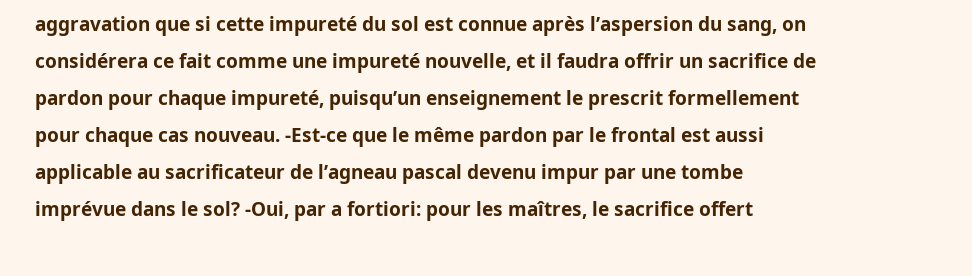aggravation que si cette impureté du sol est connue après l’aspersion du sang, on considérera ce fait comme une impureté nouvelle, et il faudra offrir un sacrifice de pardon pour chaque impureté, puisqu’un enseignement le prescrit formellement pour chaque cas nouveau. -Est-ce que le même pardon par le frontal est aussi applicable au sacrificateur de l’agneau pascal devenu impur par une tombe imprévue dans le sol? -Oui, par a fortiori: pour les maîtres, le sacrifice offert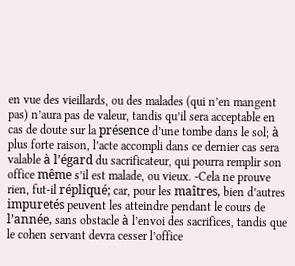en vue des vieillards, ou des malades (qui n’en mangent pas) n’aura pas de valeur, tandis qu’il sera acceptable en cas de doute sur la présence d’une tombe dans le sol; à plus forte raison, l’acte accompli dans ce dernier cas sera valable à l’égard du sacrificateur, qui pourra remplir son office même s’il est malade, ou vieux. -Cela ne prouve rien, fut-il répliqué; car, pour les maîtres, bien d’autres impuretés peuvent les atteindre pendant le cours de l’année, sans obstacle à l’envoi des sacrifices, tandis que le cohen servant devra cesser l’office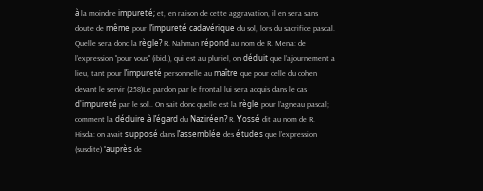à la moindre impureté; et, en raison de cette aggravation, il en sera sans doute de même pour l’impureté cadavérique du sol, lors du sacrifice pascal. Quelle sera donc la règle? R. Nahman répond au nom de R. Mena: de l’expression ''pour vous'' (ibid.), qui est au pluriel, on déduit que l’ajournement a lieu, tant pour l’impureté personnelle au maître que pour celle du cohen devant le servir (258)Le pardon par le frontal lui sera acquis dans le cas d'impureté par le sol.. On sait donc quelle est la règle pour l’agneau pascal; comment la déduire à l’égard du Naziréen? R. Yossé dit au nom de R. Hisda: on avait supposé dans l’assemblée des études que l’expression (susdite) ''auprès de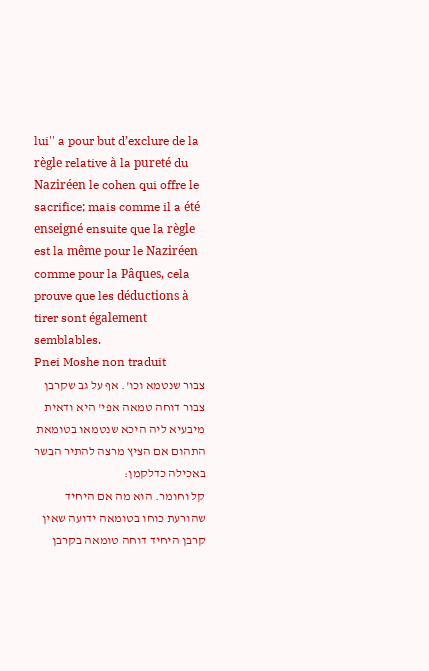lui'' a pour but d’exclure de la règle relative à la pureté du Naziréen le cohen qui offre le sacrifice; mais comme il a été enseigné ensuite que la règle est la même pour le Naziréen comme pour la Pâques, cela prouve que les déductions à tirer sont également semblables.
Pnei Moshe non traduit
צבור שנטמא וכו'. אף על גב שקרבן צבור דוחה טמאה אפי' היא ודאית מיבעיא ליה היכא שנטמאו בטומאת התהום אם הציץ מרצה להתיר הבשר באכילה כדלקמן:
קל וחומר. הוא מה אם היחיד שהורעת כוחו בטומאה ידועה שאין קרבן היחיד דוחה טומאה בקרבן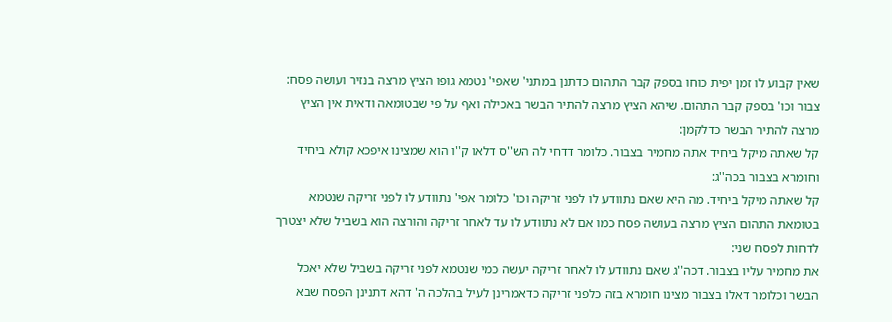שאין קבוע לו זמן יפית כוחו בספק קבר התהום כדתנן במתני' שאפי' נטמא גופו הציץ מרצה בנזיר ועושה פסח:
צבור וכו' בספק קבר התהום. שיהא הציץ מרצה להתיר הבשר באכילה ואף על פי שבטומאה ודאית אין הציץ מרצה להתיר הבשר כדלקמן:
קל שאתה מיקל ביחיד אתה מחמיר בצבור. כלומר דדחי לה הש''ס דלאו ק''ו הוא שמצינו איפכא קולא ביחיד וחומרא בצבור בכה''ג:
קל שאתה מיקל ביחיד. מה היא שאם נתוודע לו לפני זריקה וכו' כלומר אפי' נתוודע לו לפני זריקה שנטמא בטומאת התהום הציץ מרצה בעושה פסח כמו אם לא נתוודע לו עד לאחר זריקה והורצה הוא בשביל שלא יצטרך לדחות לפסח שני:
את מחמיר עליו בצבור. דכה''ג שאם נתוודע לו לאחר זריקה יעשה כמי שנטמא לפני זריקה בשביל שלא יאכל הבשר וכלומר דאלו בצבור מצינו חומרא בזה כלפני זריקה כדאמרינן לעיל בהלכה ה' דהא דתנינן הפסח שבא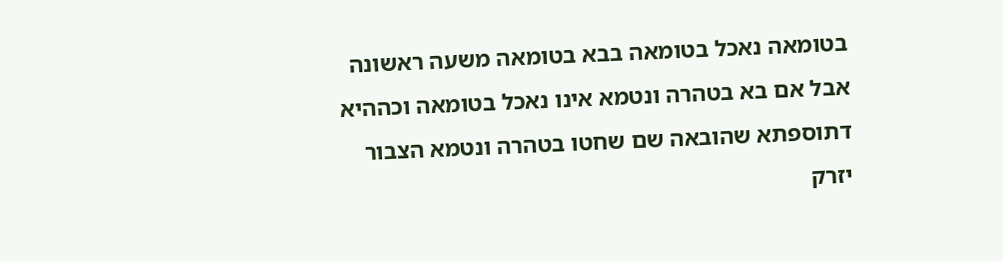בטומאה נאכל בטומאה בבא בטומאה משעה ראשונה אבל אם בא בטהרה ונטמא אינו נאכל בטומאה וכההיא דתוספתא שהובאה שם שחטו בטהרה ונטמא הצבור יזרק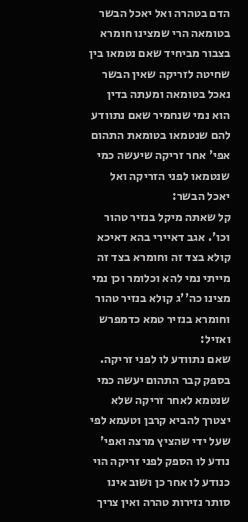הדם בטהרה ואל יאכל הבשר בטומאה הרי שמצינו חומרא בצבור מביחיד שאם נטמאו בין שחיטה לזריקה שאין הבשר נאכל בטומאה ומעתה בדין הוא נמי שנחמיר שאם נתוודע להם שנטמאו בטומאת התהום אפי' אחר זריקה שיעשה כמי שנטמאו לפני הזריקה ואל יאכל הבשר:
קל שאתה מיקל בנזיר טהור וכו'. אגב דאיירי בהא דאיכא קולא בצד זה וחומרא בצד זה מייתי נמי להא וכלומר וכן נמי מצינו כה''ג קולא בנזיר טהור וחומרא בנזיר טמא כדמפרש ואזיל:
שאם נתוודע לו לפני זריקה. בספק קבר התהום יעשה כמי שנטמא לאחר זריקה שלא יצטרך להביא קרבן וטעמא לפי שעל ידי שהציץ מרצה ואפי' נודע לו הספק לפני זריקה הוי כנודע לו אחר כן ושוב אינו סותר נזירות טהרה ואין צריך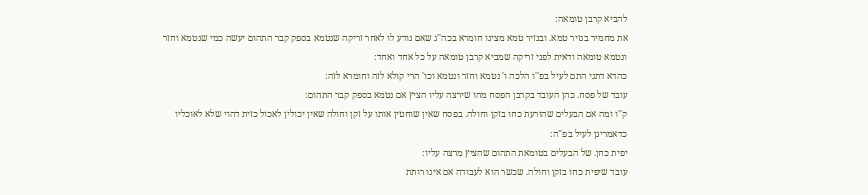להביא קרבן טומאה:
את מחמיר בנזיר טמא. ובנזיר טמא מצינו חומרא בכה''ג שאם נודע לו לאחר זריקה שנטמא בספק קבר התהום יעשה כמי שנטמא וחזר ונטמא טומאה ודאית לפני זריקה שמביא קרבן טומאה על כל אחד ואחד:
כהדא דתני התם לעיל בפ''ו הלכה ו' נטמא וחזר ונטמא וכו' הרי קולא לזה וחומרא לזה:
עובד של פסח. כהן העובד בקרבן הפסח מהו שירצה עליו הציץ אם נטמא בספק קבר התהום:
ק''ו ומה אם הבעלים שהורעת כחו בזקן וחולה. בפסח שאין שוחטין אותו על זקן וחולה שאין יכולין לאכול כזית דהוי שלא לאוכליו כדאמרינן לעיל בפ''ה:
יפית כחן. של הבעלים בטומאת התהום שהציץ מרצה עליו:
עובד שיפית כחו בזקן וחולה. שכשר הוא לעבודה אם אינו רותת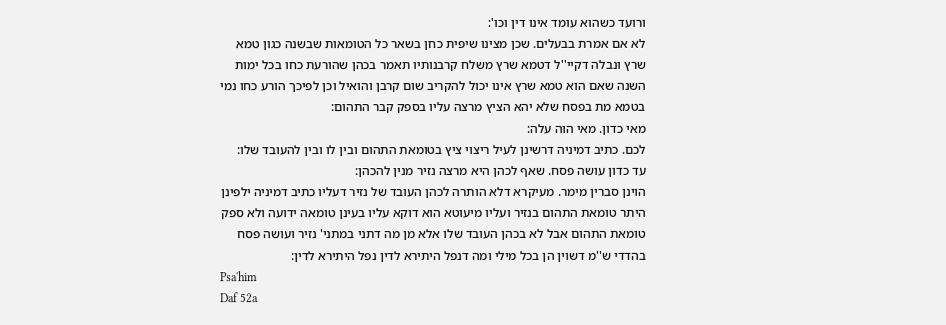ורועד כשהוא עומד אינו דין וכו':
לא אם אמרת בבעלים. שכן מצינו שיפית כחן בשאר כל הטומאות שבשנה כגון טמא שרץ ונבלה דקיי''ל דטמא שרץ משלח קרבנותיו תאמר בכהן שהורעת כחו בכל ימות השנה שאם הוא טמא שרץ אינו יכול להקריב שום קרבן והואיל וכן לפיכך הורע כחו נמי בטמא מת בפסח שלא יהא הציץ מרצה עליו בספק קבר התהום:
מאי כדון. מאי הוה עלה:
לכם. כתיב דמיניה דרשינן לעיל ריצוי ציץ בטומאת התהום ובין לו ובין להעובד שלו:
עד כדון עושה פסח. שאף לכהן היא מרצה נזיר מנין להכהן:
הוינן סברין מימר. מעיקרא דלא הותרה לכהן העובד של נזיר דעליו כתיב דמיניה ילפינן היתר טומאת התהום בנזיר ועליו מיעוטא הוא דוקא עליו בעינן טומאה ידועה ולא ספק טומאת התהום אבל לא בכהן העובד שלו אלא מן מה דתני במתני' נזיר ועושה פסח בהדדי ש''מ דשוין הן בכל מילי ומה דנפל היתירא לדין נפל היתירא לדין:
Psa'him
Daf 52a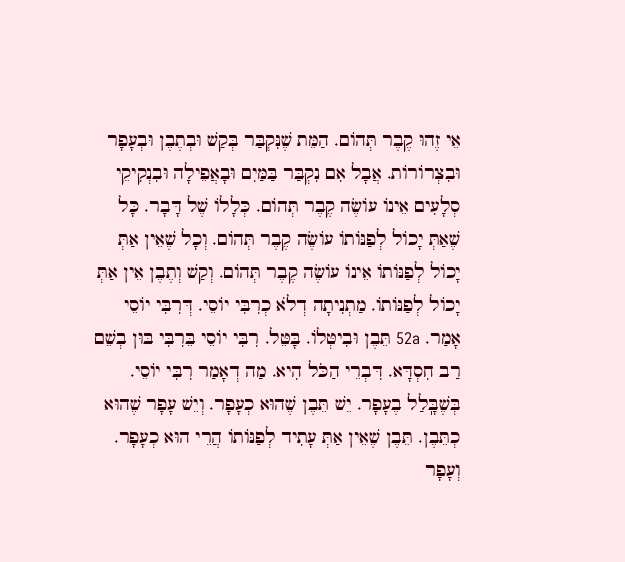אֵי זֶהוּ קֶבֶר תְּהוֹם. הַמֵּת שֶׁנִּקְבַּר בְּקַשׁ וּבְתֶבֶן וּבְעָפָר וּבִצְרוֹרוֹת. אֲבָל אִם נִקְבַּר בַּמַּיִם וּבָאֲפֵילָה וּבִנְקִיקֵי סְלָעִים אֵינוֹ עוֹשֶׂה קֶבֶר תְּהוֹם. כְּלָלוֹ שֶׁל דָּבָר. כָּל שֶׁאַתְּ יָכוֹל לְפַנּוֹתוֹ עוֹשֶׂה קֶבֶר תְּהוֹם. וְכָל שֶׁאֵין אַתְּ יָכוֹל לְפַנּוֹתוֹ אֵינוֹ עוֹשֶׂה קֶבֶר תְּהוֹם. וְקַשׁ וְתֶבֶן אֵין אַתְּ יָכוֹל לְפַנּוֹתוֹ. מַתְנִיתָה דְלֹא כְרִבִּי יוֹסֵי. דְּרִבִּי יוֹסֵי אָמַר. 52a תֵּבֶן וּבִיטְּלוֹ. בָּטֵּל. רִבִּי יוֹסֵי בֵּרִבִּי בּוּן בְשֵׁם רַב חִסְדָּא. דִּבְרֵי הַכֹּל הִיא. מַה דְאָמַר רִבִּי יוֹסֵי. בְּשֶׁבָּֽלַל בֶעָפָר. יֵשׁ תֵּבֶן שֶׁהוּא כְעָפָר. וְיֵשׁ עָפָר שֶׁהוּא כְתֵּבֶן. תֵּבֶן שֶׁאֵין אַתְּ עָתִיד לְפַנּוֹתוֹ הֲרֵי הוּא כְעָפָר. וְעָפָר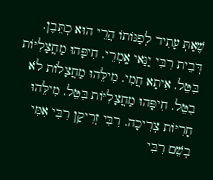שֶׁאַתְּ עָתִיד לְפַנּוֹתוֹ הֲרֵי הוּא כְתֵּבֶן. דְּבֵית רִבִּי יַנַּאי אָֽמְרֵי. חִיפָּהוּ מַחֲצָלִיּוֹת בִּטֵּל. אִיתָא חֲמִי. מִילֵּהוּ מַחֲצָלוֹת לֹא בִטֵּל. חִיפָּהוּ מַחֲצָלִיּוֹת בִּטֵּל. מִילֵּהוּ חָרִיּוֹת צְרִיכָה. רִבִּי זְרִיקָן רִבִּי אִמִּי בְשֵׁם רִבִּי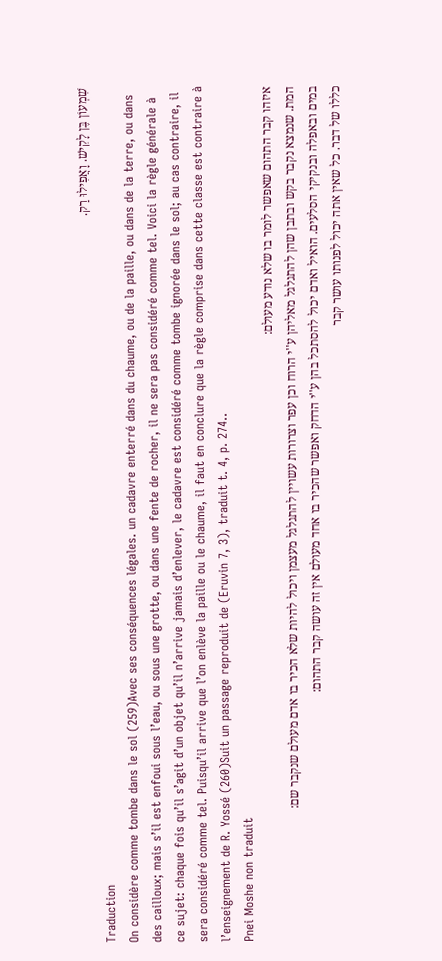שִׁמְעוֹן בֶּן לָקִישׁ. וָאֲפִילוּ רַק.
Traduction
On considère comme tombe dans le sol (259)Avec ses conséquences légales. un cadavre enterré dans du chaume, ou de la paille, ou dans de la terre, ou dans des cailloux; mais s’il est enfoui sous l’eau, ou sous une grotte, ou dans une fente de rocher, il ne sera pas considéré comme tel. Voici la règle générale à ce sujet: chaque fois qu’il s’agit d’un objet qu’il n’arrive jamais d’enlever, le cadavre est considéré comme tombe ignorée dans le sol; au cas contraire, il sera considéré comme tel. Puisqu’il arrive que l’on enlève la paille ou le chaume, il faut en conclure que la règle comprise dans cette classe est contraire à l’enseignement de R. Yossé (260)Suit un passage reproduit de (Eruvin 7, 3), traduit t. 4, p. 274..
Pnei Moshe non traduit
איזהו קבר התהום שאפשר לומר בו שלא נודע מעולם:
המת. שנמצא נקבר בקש ובתבן שהן להתגלגל מאליהן ע''י הרוח וכן עפר וצרורות עשויין להתגלגל מעצמן ויכול להיות שלא הכיר בו אדם מעולם שנקבר שם:
במים ובאפלה ובנקיקי הסלעים. הואיל ואדם יכול להסתכל בהן ע''י הדחק ואפשר שהכיר בו אחד מעולם אין זה עושה קבר התהום:
כללו של דבר. כל שאין אתה יכול לפנותו עושר קבר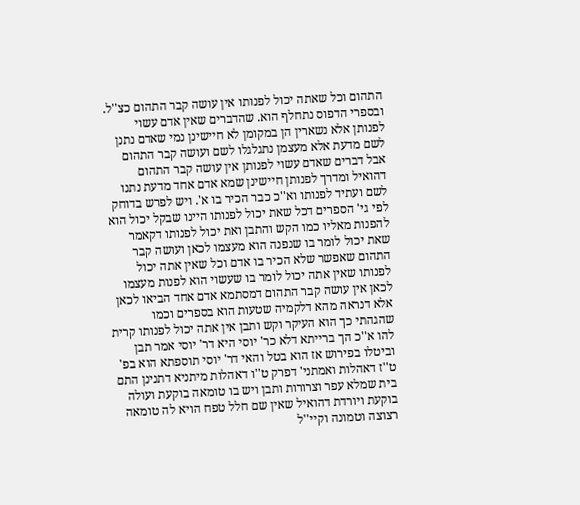התהום וכל שאתה יכול לפנותו אין עושה קבר התהום כצ''ל. ובספרי הדפוס נתחלף הוא. שהדברים שאין אדם עשוי לפנותן אלא נשארין הן במקומן לא חיישינן נמי שאדם נתנן לשם מדעת אלא מעצמן נתגלגלו לשם ועושה קבר התהום אבל דברים שאדם עשוי לפנותן אין עושה קבר התהום דהואיל ומדרך לפנותן חיישינן שמא אדם אחד מדעת נתנו לשם ועתיד לפנותו וא''כ כבר הכיר בו א'. ויש לפרש בדוחק לפי גי' הספרים דכל שאת יכול לפנותו היינו שבקל יכול הוא להפנות מאליו כמו הקש והתבן ואת יכול לפנותו דקאמר שאת יכול לומר בו שנפנה הוא מעצמו לכאן ועושה קבר התהום שאפשר שלא הכיר בו אדם וכל שאין אתה יכול לפנותו שאין אתה יכול לומר בו שעשוי הוא לפנות מעצמו לכאן אין עושה קבר התהום דמסתמא אדם אחד הביאו לכאן אלא דנראה מהא דלקמיה שטעות הוא בספרים וכמו שהגהתי כך הוא העיקר וקש ותבן אין אתה יכול לפנותו קרית להו א''כ הך ברייתא דלא כר' יוסי היא דר' יוסי אמר תבן וביטלו בפירוש אז הוא בטל והאי דר' יוסי תוספתא הוא בפ' ט''ז דאהלות ואמתני' דפרק ט''ו דאהלות מיתניא דתנינן התם בית שמלא עפר וצרורות ותבן ויש בו טומאה בוקעת ועולה בוקעת ויורדת דהואיל שאין שם חלל טפח הויא לה טומאה רצוצה וטמונה וקיי''ל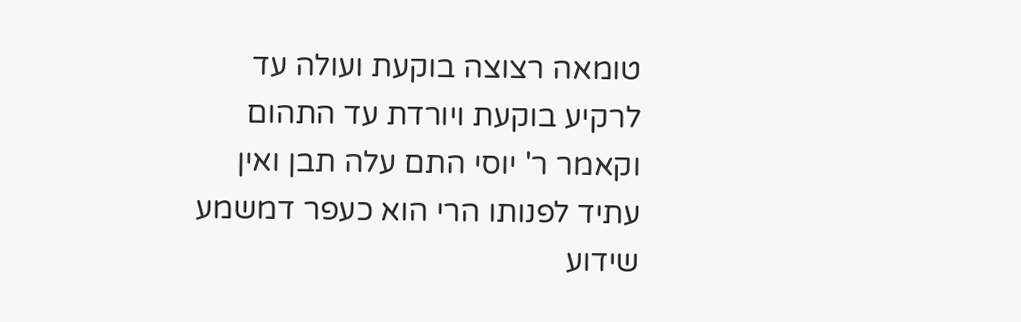טומאה רצוצה בוקעת ועולה עד לרקיע בוקעת ויורדת עד התהום וקאמר ר' יוסי התם עלה תבן ואין עתיד לפנותו הרי הוא כעפר דמשמע שידוע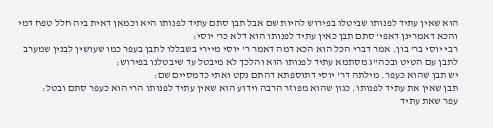הוא שאין עתיד לפנותו שביטלו בפירוש להיות שם אבל תבן סתם עתיד לפנותו היא וכמאן דאית ביה חלל טפח דמי והכא דאמרינן דאפי' סתם תבן כאין עתיד לפנותו הוא דלא כר' יוסי:
רבי יוסי בר' בון. אמר דברי הכל הוא הכא דמה דאמר ר' יוסי מיירי בשבללו לתבן בעפר כמו שעושין לבנין שמערב לתבן עם הטיט ובכה''ג מסתמא עתיד לפנותו הוא והלכך לא מיבטל עד שיבטלנו בפירוש:
יש תבן שהוא כעפר. מילתה דר' יוסי דתוספתא דהתם נקט ואתי כדמסיים שם:
תבן שאין את עתיד לפנותו. כגון שהוא מפוזר הרבה וידוע הוא שאין עתיד לפנותו הרי הוא כעפר סתם ובטל:
עפר שאת עתיד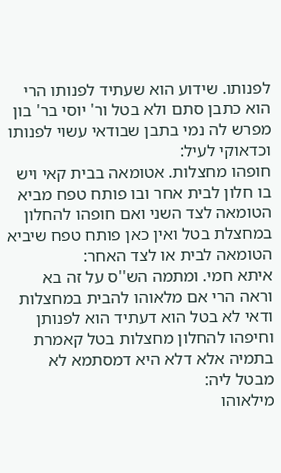לפנותו. שידוע הוא שעתיד לפנותו הרי הוא כתבן סתם ולא בטל ור' יוסי בר' בון מפרש לה נמי בתבן שבודאי עשוי לפנותו וכדאוקי לעיל:
חופהו מחצלות. אטומאה בבית קאי ויש בו חלון לבית אחר ובו פותח טפח מביא הטומאה לצד השני ואם חופהו להחלון במחצלת בטל ואין כאן פותח טפח שיביא הטומאה לבית או לצד האחר:
איתא חמי. ומתמה הש''ס על זה בא וראה הרי אם מלאוהו להבית במחצלות ודאי לא בטל הוא דעתיד הוא לפנותן וחיפהו להחלון מחצלות בטל קאמרת בתמיה אלא דלא היא דמסתמא לא מבטל ליה:
מילאוהו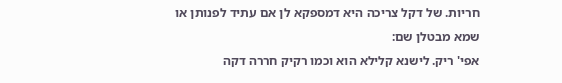חריות. של דקל צריכה היא דמספקא לן אם עתיד לפנותן או שמא מבטלן שם:
אפי' ריק. לישנא קלילא הוא וכמו רקיק חררה דקה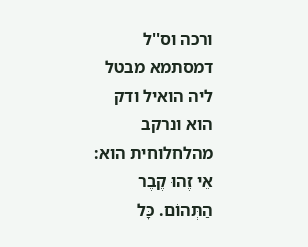ורכה וס''ל דמסתמא מבטל ליה הואיל ודק הוא ונרקב מהלחלוחית הוא:
אֵי זֶהוּ קֶבֶר הַתְּהוֹם. כָּל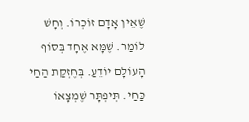שֶׁאֵין אָדָם זוֹכְרוֹ. וְחָשׁ לוֹמַר. שֶׁמָּא אֶחָד בְּסוֹף הָעוֹלָם יוֹדֵעַ. בְּחֶזְקַת הַחַי כַּחַי. תְּיפְתָּר שֶׁמְצָאוֹ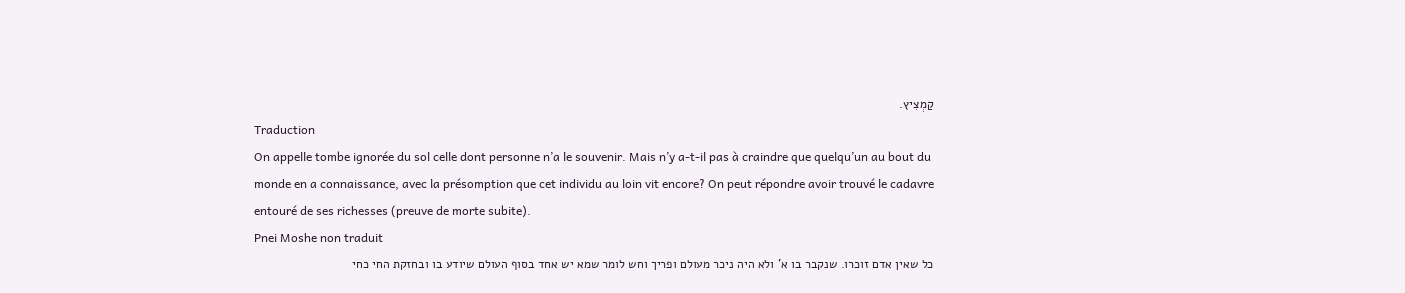קַמְצִיץ.
Traduction
On appelle tombe ignorée du sol celle dont personne n’a le souvenir. Mais n’y a-t-il pas à craindre que quelqu’un au bout du monde en a connaissance, avec la présomption que cet individu au loin vit encore? On peut répondre avoir trouvé le cadavre entouré de ses richesses (preuve de morte subite).
Pnei Moshe non traduit
כל שאין אדם זוכרו. שנקבר בו א' ולא היה ניכר מעולם ופריך וחש לומר שמא יש אחד בסוף העולם שיודע בו ובחזקת החי כחי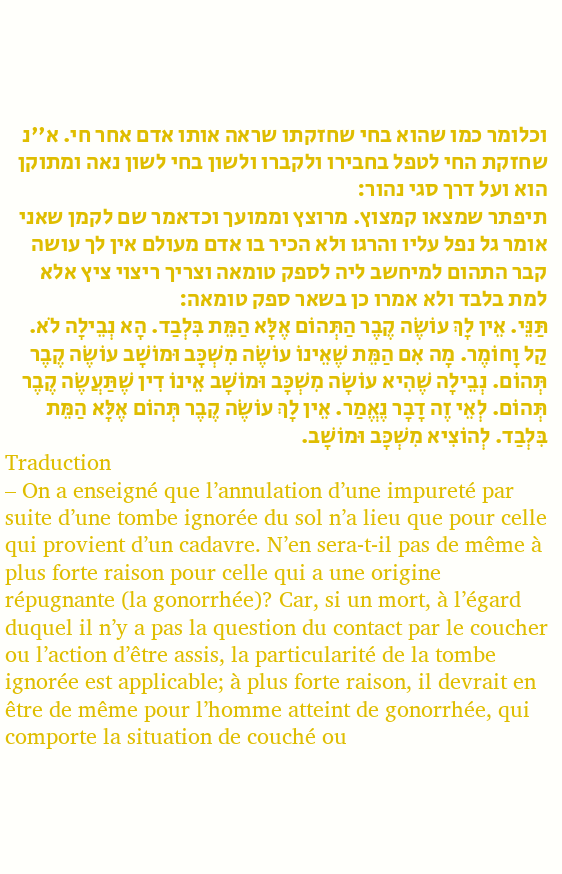וכלומר כמו שהוא בחי שחזקתו שראה אותו אדם אחר חי. א''נ שחזקת החי לטפל בחבירו ולקברו ולשון בחי לשון נאה ומתוקן הוא ועל דרך סגי נהור:
תיפתר שמצאו קמצוץ. מרוצץ וממועך וכדאמר שם לקמן שאני אומר גל נפל עליו והרגו ולא הכיר בו אדם מעולם אין לך עושה קבר התהום למיחשב ליה לספק טומאה וצריך ריצוי ציץ אלא למת בלבד ולא אמרו כן בשאר ספק טומאה:
תַּנֵּי. אֵין לָךְ עוֹשֶׂה קֶבֶר הַתְּהוֹם אֶלָּא הַמֵּת בִּלְבַד. הָא נְבֵילָה לֹא. קַל וָחוֹמֶר. מָה אִם הַמֵּת שֶׁאֵינוֹ עוֹשֶׂה מִשְׁכָּב וּמוֹשָׁב עוֹשֶׂה קֶבֶר תְּהוֹם. נְבֵילָה שֶׁהִיא עוֹשָׂה מִשְׁכָּב וּמוֹשָׁב אֵינוֹ דִין שֶׁתַּעֲשֶׂה קֶבֶר תְּהוֹם. לְאֵי זֶה דָבָר נֶאֱמַר. אֵין לָךְ עוֹשֶׂה קֶבֶר תְּהוֹם אֶלָּא הַמֵּת בִּלְבַד. לְהוֹצִיא מִשְׁכָּב וּמוֹשָׁב.
Traduction
– On a enseigné que l’annulation d’une impureté par suite d’une tombe ignorée du sol n’a lieu que pour celle qui provient d’un cadavre. N’en sera-t-il pas de même à plus forte raison pour celle qui a une origine répugnante (la gonorrhée)? Car, si un mort, à l’égard duquel il n’y a pas la question du contact par le coucher ou l’action d’être assis, la particularité de la tombe ignorée est applicable; à plus forte raison, il devrait en être de même pour l’homme atteint de gonorrhée, qui comporte la situation de couché ou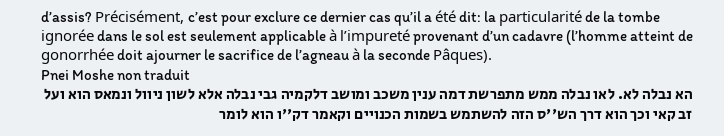d’assis? Précisément, c’est pour exclure ce dernier cas qu’il a été dit: la particularité de la tombe ignorée dans le sol est seulement applicable à l’impureté provenant d’un cadavre (l’homme atteint de gonorrhée doit ajourner le sacrifice de l’agneau à la seconde Pâques).
Pnei Moshe non traduit
הא נבלה לא. לאו נבלה ממש מתפרשת דמה ענין משכב ומושב דלקמיה גבי נבלה אלא לשון ניוול ונמאס הוא ועל זב קאי וכך הוא דרך הש''ס הזה להשתמש בשמות הכנויים וקאמר דק''ו הוא לומר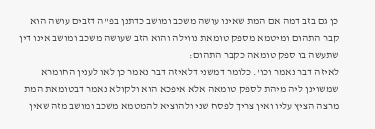כן גם בזב דמה אם המת שאינו עושה משכב ומושב כדתנן בפ''ה דזבים עושה הוא קבר התהום ומיטמא מספק טומאת נווילה והוא הזב שעושה משכב ומושב אינו דין שתעשה בו ספק טומאה כקבר התהום:
לאיזה דבר נאמר וכו'. כלומר דמשני דלאיזה דבר נאמר כן לאו לענין החומרא שמשוינן ליה מיהת לספק טומאה אלא איפכא הוא ולקולא נאמר דבטומאת המת מרצה הציץ עליו ואין צריך לפסח שני ולהוציא להמטמא משכב ומושב מזה שאין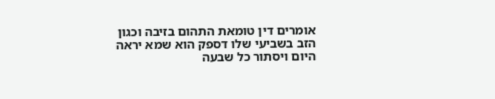אומרים דין טומאת התהום בזיבה וכגון הזב בשביעי שלו דספק הוא שמא יראה היום ויסתור כל שבעה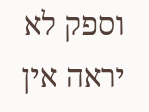וספק לא יראה אין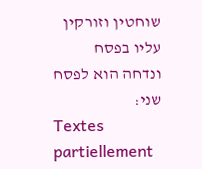שוחטין וזורקין עליו בפסח ונדחה הוא לפסח שני:
Textes partiellement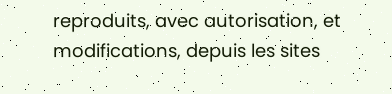reproduits, avec autorisation, et modifications, depuis les sites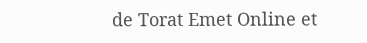de Torat Emet Online et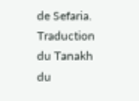de Sefaria.
Traduction du Tanakh du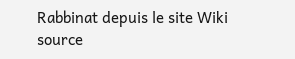Rabbinat depuis le site Wiki source